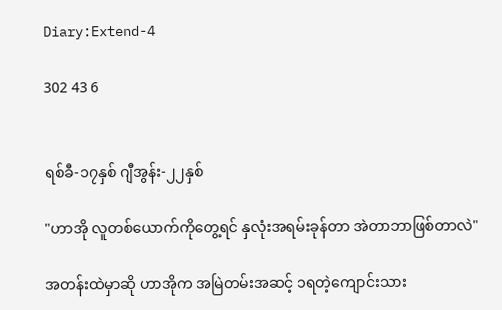Diary:Extend-4

302 43 6


ရစ်ခီ-၁၇နှစ် ဂျီအွန်း-၂၂နှစ်

"ဟာအို လူတစ်ယောက်ကိုတွေ့ရင် နှလုံးအရမ်းခုန်တာ အဲတာဘာဖြစ်တာလဲ"

အတန်းထဲမှာဆို ဟာအိုက အမြဲတမ်းအဆင့် ၁ရတဲ့ကျောင်းသား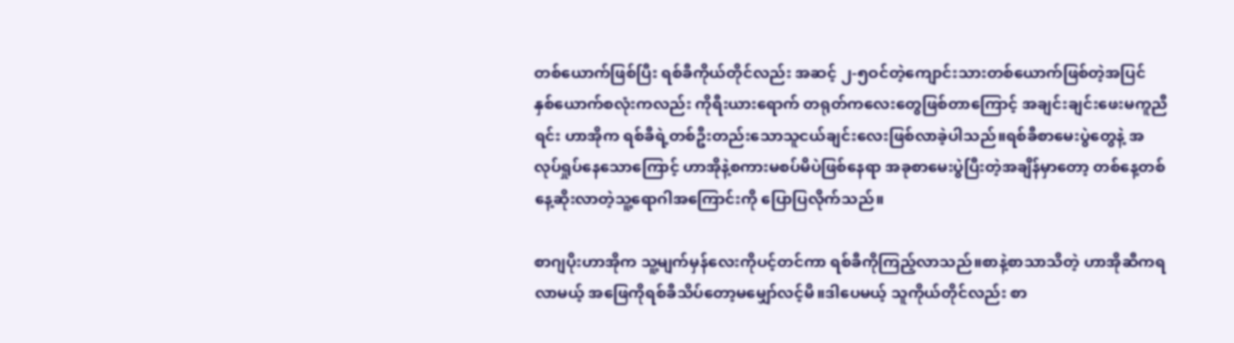တစ်ယောက်ဖြစ်ပြီး ရစ်ခီကိုယ်တိုင်လည်း အဆင့် ၂-၅ဝင်တဲ့ကျောင်းသားတစ်ယောက်ဖြစ်တဲ့အပြင် နှစ်ယောက်စလုံးကလည်း ကိုရီးယားရောက် တရုတ်ကလေးတွေဖြစ်တာကြောင့် အချင်းချင်းဖေးမကူညီရင်း ဟာအိုက ရစ်ခီရဲ့တစ်ဦးတည်းသောသူငယ်ချင်းလေးဖြစ်လာခဲ့ပါသည်။ရစ်ခီစာမေးပွဲတွေနဲ့ အလုပ်ရှုပ်နေသောကြောင့် ဟာအိုနဲ့စကားမစပ်မိပဲဖြစ်နေရာ အခုစာမေးပွဲပြီးတဲ့အချိန်မှာတော့ တစ်နေ့‌တစ်နေ့ဆိုးလာတဲ့သူ့ရောဂါအကြောင်းကို ပြောပြလိုက်သည်။

စာဂျပိုးဟာအိုက သူ့မျက်မှန်လေးကိုပင့်တင်ကာ ရစ်ခီကိုကြည့်လာသည်။စာနဲ့စာသာသိတဲ့ ဟာအိုဆီကရလာမယ့် အဖြေကိုရစ်ခီသိပ်တော့မမျှော်လင့်မိ။ဒါပေမယ့် သူကိုယ်တိုင်လည်း စာ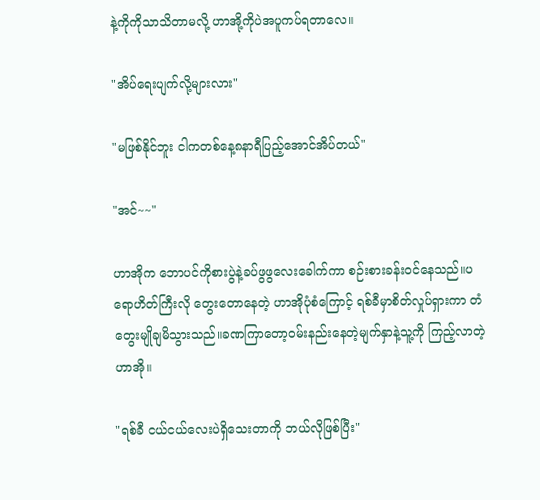နဲ့ကိုကိုသာသိတာမလို့ ဟာအို့ကိုပဲအပူကပ်ရတာလေ။

"အိပ်ရေးပျက်လို့များလား"

"မဖြစ်နိုင်ဘူး ငါကတစ်နေ့၈နာရီပြည့်အောင်အိပ်တယ်"

"အင်~~"

ဟာအိုက ဘောပင်ကိုစားပွဲနဲ့ခပ်ဖွဖွလေးခေါက်ကာ စဉ်းစားခန်းဝင်နေသည်။ပရောဟိတ်ကြီးလို တွေးတောနေတဲ့ ဟာအိုပုံစံကြောင့် ရစ်ခီမှာစိတ်လှုပ်ရှားကာ တံတွေးမျိုချမိသွားသည်။ခဏကြာတော့ဝမ်းနည်းနေတဲ့မျက်နှာနဲ့သူ့ကို ကြည့်လာတဲ့ဟာအို။

"ရစ်ခီ ငယ်ငယ်လေးပဲရှိသေးတာကို ဘယ်လိုဖြစ်ပြီး"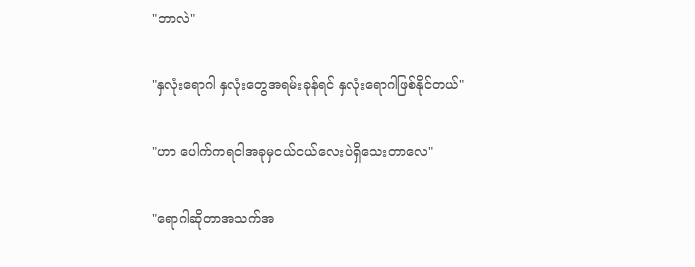"ဘာလဲ"

"နှလုံးရောဂါ နှလုံးတွေအရမ်းခုန်ရင် နှလုံးရောဂါဖြစ်နိုင်တယ်"

"ဟာ ပေါက်ကရငါအခုမှငယ်ငယ်လေးပဲရှိသေးတာလေ"

"ရောဂါဆိုတာအသက်အ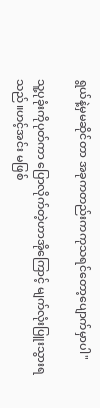ရွယ်နဲ့မှမဆိုင်တာ အခုကတည်းကကုသရင်တော့ပျောက်မှာပါ"

သူ့ပုခုံးကိုပုတ်ကာ ပြောလိုက်တဲ့ဟာအိုကြောင့် မျက်လုံးပြူးသွားရသည်။ဟင့်အင်း မဖြစ်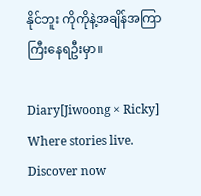နိုင်ဘူး ကိုကိုနဲ့အချိန်အကြာကြီးနေရဦးမှာ။

Diary[Jiwoong × Ricky] Where stories live. Discover now